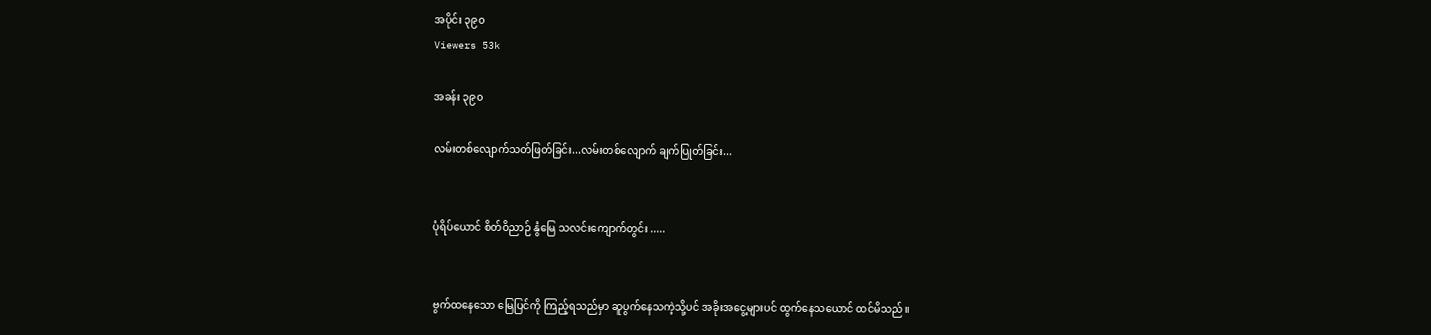အပိုင်း ၃၉၀
Viewers 53k

အခန်း ၃၉၀

လမ်းတစ်လျောက်သတ်ဖြတ်ခြင်း...လမ်းတစ်လျောက် ချက်ပြုတ်ခြင်း...


ပုံရိပ်ယောင် စိတ်ဝိညာဉ် နွံမြေ သလင်းကျောက်တွင်း .....


ဗွက်ထနေသော မြေပြင်ကို ကြည့်ရသည်မှာ ဆူပွက်နေသကဲ့သို့ပင် အခိုးအငွေ့များပင် ထွက်နေသယောင် ထင်မိသည်။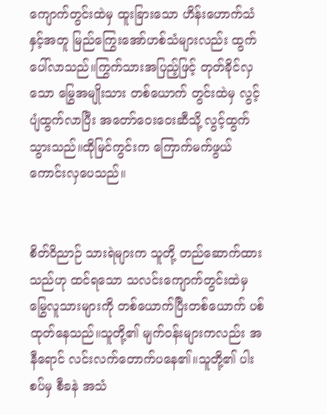ကျောက်တွင်းထဲမှ ထူးခြားသော ဟိန်းဟောက်သံနှင့်အတူ မြည်ကြွေးအော်ဟစ်သံများလည်း ထွက်ပေါ်လာသည်။ကြွက်သားအပြည့်ဖြင့် တုတ်ခိုင်လှသော မြွေအမျိုးသား တစ်ယောက် တွင်းထဲမှ လွင့်ပျံထွက်လာပြီး အတော်ဝေးဝေးဆီသို့ လွင့်ထွက်သွားသည်။ထိုမြင်ကွင်းက ကြောက်မက်ဖွယ်ကောင်းလှပေသည်။


စိတ်ဝိညာဉ် သားရဲများက သူတို့ တည်ဆောက်ထားသည်ဟု ထင်ရသော သလင်းကျောက်တွင်းထဲမှ မြွေလူသားများကို တစ်ယောက်ပြီးတစ်ယောက် ပစ်ထုတ်နေသည်။သူတို့၏ မျက်ဝန်းများကလည်း အနီရောင် လင်းလက်တောက်ပနေ၏။သူတို့၏ ပါးစပ်မှ စီခနဲ အသံ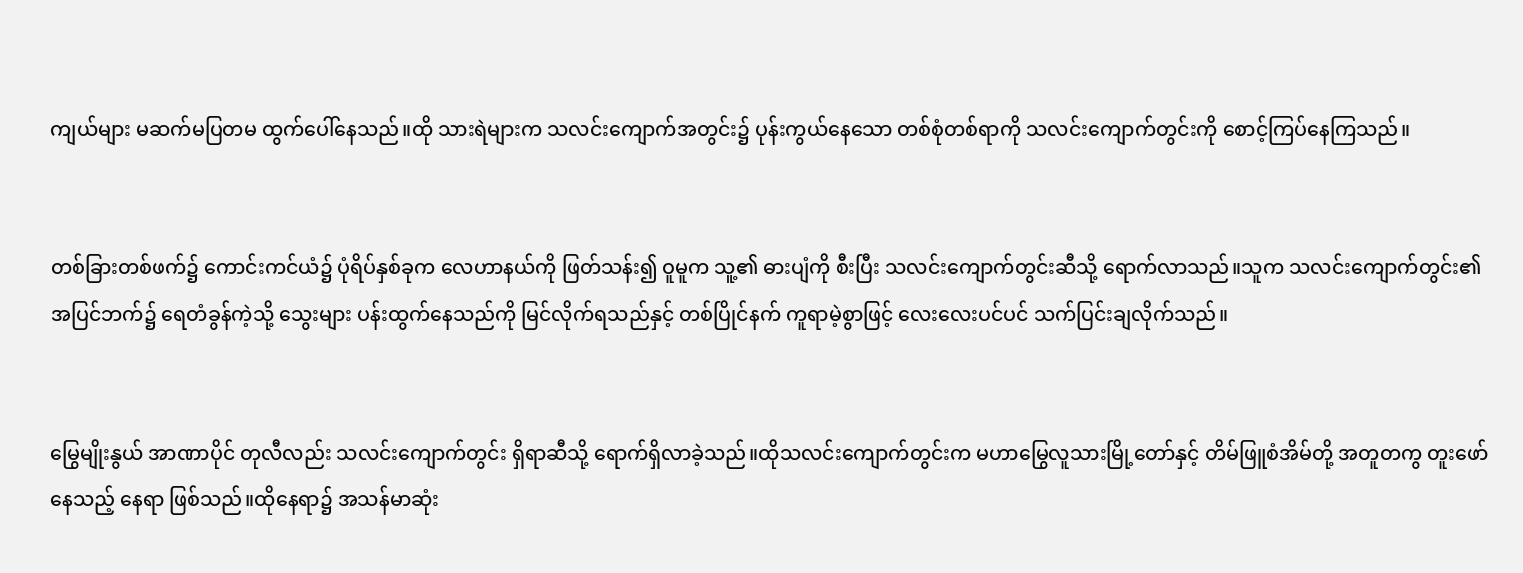ကျယ်များ မဆက်မပြတမ ထွက်ပေါ်နေသည်။ထို သားရဲများက သလင်းကျောက်အတွင်း၌ ပုန်းကွယ်နေသော တစ်စုံတစ်ရာကို သလင်းကျောက်တွင်းကို စောင့်ကြပ်နေကြသည်။


တစ်ခြားတစ်ဖက်၌ ကောင်းကင်ယံ၌ ပုံရိပ်နှစ်ခုက လေဟာနယ်ကို ဖြတ်သန်း၍ ဝူမူက သူ့၏ ဓားပျံကို စီးပြီး သလင်းကျောက်တွင်းဆီသို့ ရောက်လာသည်။သူက သလင်းကျောက်တွင်း၏ အပြင်ဘက်၌ ရေတံခွန်ကဲ့သို့ သွေးများ ပန်းထွက်နေသည်ကို မြင်လိုက်ရသည်နှင့် တစ်ပြိုင်နက် ကူရာမဲ့စွာဖြင့် လေးလေးပင်ပင် သက်ပြင်းချလိုက်သည်။


မြွေမျိုးနွယ် အာဏာပိုင် တုလီလည်း သလင်းကျောက်တွင်း ရှိရာဆီသို့ ရောက်ရှိလာခဲ့သည်။ထိုသလင်းကျောက်တွင်းက မဟာမြွေလူသားမြို့တော်နှင့် တိမ်ဖြူစံအိမ်တို့ အတူတကွ တူးဖော်နေသည့် နေရာ ဖြစ်သည်။ထိုနေရာ၌ အသန်မာဆုံး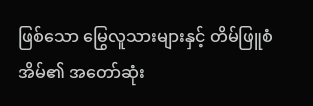ဖြစ်သော မြွေလူသားများနှင့် တိမ်ဖြူစံအိမ်၏ အတော်ဆုံး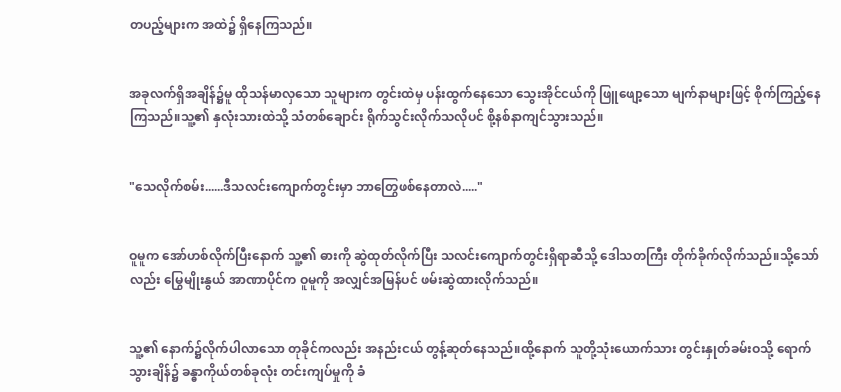တပည့်များက အထဲ၌ ရှိနေကြသည်။


အခုလက်ရှိအချိန်၌မူ ထိုသန်မာလှသော သူများက တွင်းထဲမှ ပန်းထွက်နေသော သွေးအိုင်ငယ်ကို ဖြူဖျော့သော မျက်နာများဖြင့် စိုက်ကြည့်နေကြသည်။သူ့၏ နှလုံးသားထဲသို့ သံတစ်ချောင်း ရိုက်သွင်းလိုက်သလိုပင် စို့နစ်နာကျင်သွားသည်။


"သေလိုက်စမ်း......ဒီသလင်းကျောက်တွင်းမှာ ဘာတြွေဖစ်နေတာလဲ....."


ဝူမူက အော်ဟစ်လိုက်ပြီးနောက် သူ့၏ ဓားကို ဆွဲထုတ်လိုက်ပြီး သလင်းကျောက်တွင်းရှိရာဆီသို့ ဒေါသတကြီး တိုက်ခိုက်လိုက်သည်။သို့သော်လည်း မြွေမျိုးနွယ် အာဏာပိုင်က ဝူမူကို အလျှင်အမြန်ပင် ဖမ်းဆွဲထားလိုက်သည်။


သူ့၏ နောက်၌လိုက်ပါလာသော တုခိုင်ကလည်း အနည်းငယ် တွန့်ဆုတ်နေသည်။ထို့နောက် သူတို့သုံးယောက်သား တွင်းနှုတ်ခမ်းဝသို့ ရောက်သွားချိန်၌ ခန္ဓာကိုယ်တစ်ခုလုံး တင်းကျပ်မှုကို ခံ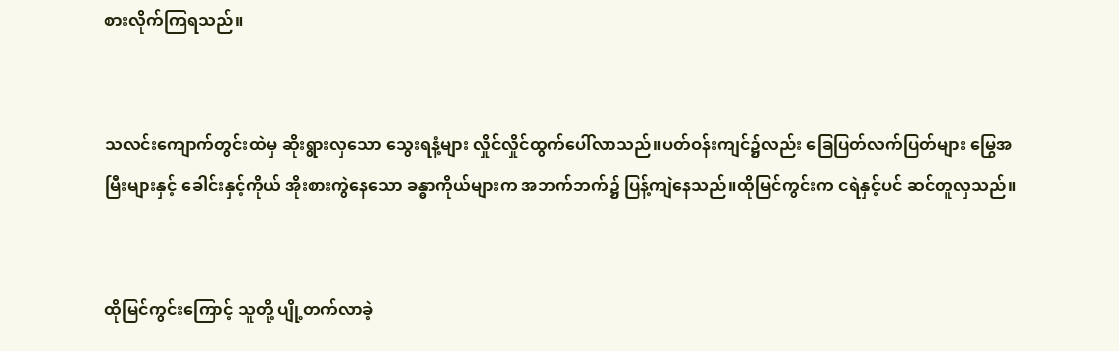စားလိုက်ကြရသည်။


သလင်းကျောက်တွင်းထဲမှ ဆိုးရွားလှသော သွေးရနံ့များ လှိုင်လှိုင်ထွက်ပေါ်လာသည်။ပတ်ဝန်းကျင်၌လည်း ခြေပြတ်လက်ပြတ်များ မြွေအမြီးများနှင့် ခေါင်းနှင့်ကိုယ် အိုးစားကွဲနေသော ခန္ဓာကိုယ်များက အဘက်ဘက်၌ ပြန့်ကျဲနေသည်။ထိုမြင်ကွင်းက ငရဲနှင့်ပင် ဆင်တူလှသည်။


ထိုမြင်ကွင်းကြောင့် သူတို့ ပျို့တက်လာခဲ့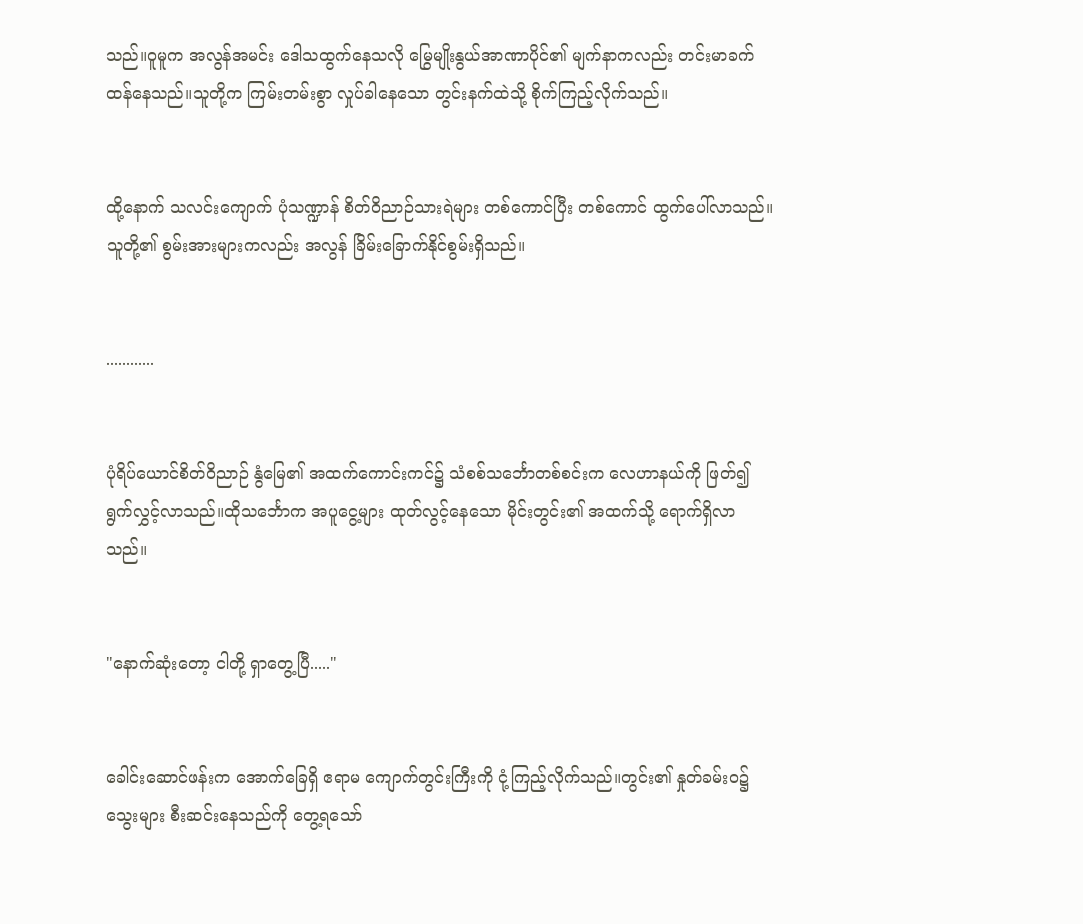သည်။ဝူမူက အလွန်အမင်း ဒေါသထွက်နေသလို မြွေမျိုးနွယ်အာဏာပိုင်၏ မျက်နာကလည်း တင်းမာခက်ထန်နေသည်။သူတို့က ကြမ်းတမ်းစွာ လှုပ်ခါနေသော တွင်းနက်ထဲသို့ စိုက်ကြည့်လိုက်သည်။


ထို့နောက် သလင်းကျောက် ပုံသဏ္ဍာန် စိတ်ဝိညာဉ်သားရဲများ တစ်ကောင်ပြီး တစ်ကောင် ထွက်ပေါ်လာသည်။သူတို့၏ စွမ်းအားများကလည်း အလွန် ခြိမ်းခြောက်နိုင်စွမ်းရှိသည်။


............


ပုံရိပ်ယောင်စိတ်ဝိညာဉ် နွံမြေ၏ အထက်ကောင်းကင်၌ သံစစ်သင်္ဘောတစ်စင်းက လေဟာနယ်ကို ဖြတ်၍ ရွက်လွှင့်လာသည်။ထိုသင်္ဘောက အပူငွေ့များ ထုတ်လွင့်နေသော မိုင်းတွင်း၏ အထက်သို့ ရောက်ရှိလာသည်။


"နောက်ဆုံးတော့ ငါတို့ ရှာတွေ့ပြီ....."


ခေါင်းဆောင်ဖန်းက အောက်ခြေရှိ ဧရာမ ကျောက်တွင်းကြီးကို ငုံ့ကြည့်လိုက်သည်။တွင်း၏ နှုတ်ခမ်းဝ၌ သွေးများ စီးဆင်းနေသည်ကို တွေ့ရသော်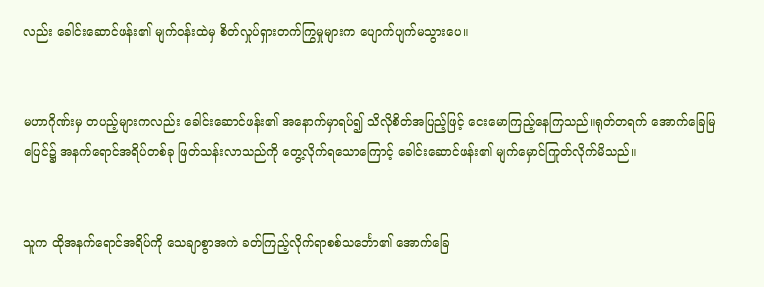လည်း ခေါင်းဆောင်ဖန်း၏ မျက်ဝန်းထဲမှ စိတ်လှုပ်ရှားတက်ကြွမှုများက ပျောက်ပျက်မသွားပေ။


မဟာဂိုဏ်းမှ တပည့်များကလည်း ခေါင်းဆောင်ဖန်း၏ အနောက်မှာရပ်၍ သိလိုစိတ်အပြည့်ဖြင့် ငေးမောကြည့်နေကြသည်။ရုတ်တရက် အောက်ခြေမြပြေင်၌ အနက်ရောင်အရိပ်တစ်ခု ဖြတ်သန်းလာသည်ကို တွေ့လိုက်ရသောကြောင့် ခေါင်းဆောင်ဖန်း၏ မျက်မှောင်ကြုတ်လိုက်မိသည်။


သူက ထိုအနက်ရောင်အရိပ်ကို သေချာစွာအကဲ ခတ်ကြည့်လိုက်ရာစစ်သင်္ဘော၏ အောက်ခြေ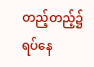တည့်တည့်၌ ရပ်နေ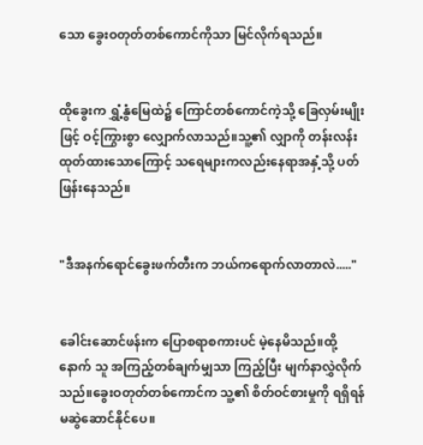သော ခွေးဝတုတ်တစ်ကောင်ကိုသာ မြင်လိုက်ရသည်။


ထိုခွေးက ရွှံ့နွံမြေထဲ၌ ကြောင်တစ်ကောင်ကဲ့သို့ ခြေလှမ်းမျိုးဖြင့် ဝင့်ကြွားစွာ လျှောက်လာသည်။သူ့၏ လျှာကို တန်းလန်းထုတ်ထားသောကြောင့် သရေများကလည်းနေရာအနှံ့သို့ ပတ်ဖြန်းနေသည်။


"ဒီအနက်ရောင်ခွေးဖက်တီးက ဘယ်ကရောက်လာတာလဲ....."


ခေါင်းဆောင်ဖန်းက ပြောစရာစကားပင် မဲ့နေမိသည်။ထို့နောက် သူ အကြည့်တစ်ချက်မျှသာ ကြည့်ပြီး မျက်နာလွှဲလိုက်သည်။ခွေးဝတုတ်တစ်ကောင်က သူ့၏ စိတ်ဝင်စားမှုကို ရရှိရန် မဆွဲဆောင်နိုင်ပေ။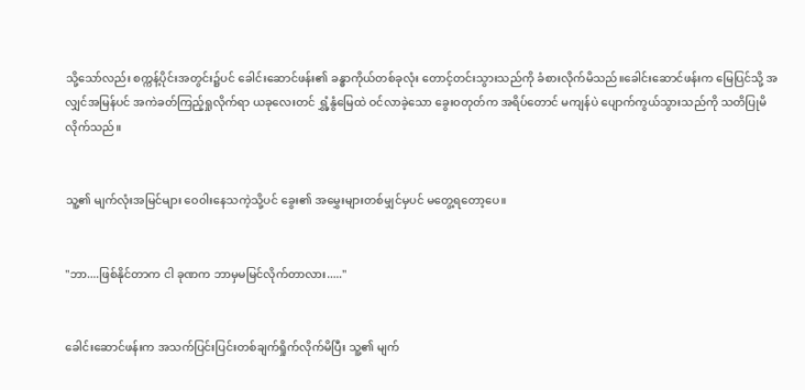သို့သော်လည်း စက္ကန့်ပိုင်းအတွင်း၌ပင် ခေါင်းဆောင်ဖန်း၏ ခန္ဓာကိုယ်တစ်ခုလုံး တောင့်တင်းသွားသည်ကို ခံစားလိုက်မိသည်။ခေါင်းဆောင်ဖန်းက မြေပြင်သို့ အလျှင်အမြန်ပင် အကဲခတ်ကြည့်ရှုလိုက်ရာ ယခုလေးတင် ရွှံ့နွံမြေထဲ ဝင်လာခဲ့သော ခွေးဝတုတ်က အရိပ်တောင် မကျန်ပဲ ပျောက်ကွယ်သွားသည်ကို သတိပြုမိလိုက်သည်။


သူ့၏ မျက်လုံးအမြင်များ ဝေဝါးနေသကဲ့သို့ပင် ခွေး၏ အမွှေးများတစ်မျှင်မှပင် မတွေ့ရတော့ပေ။


"ဘာ....ဖြစ်နိုင်တာက ငါ ခုဏက ဘာမှမမြင်လိုက်တာလား....."


ခေါင်းဆောင်ဖန်းက အသက်ပြင်းပြင်းတစ်ချက်ရှိုက်လိုက်မိပြီး သူ့၏ မျက်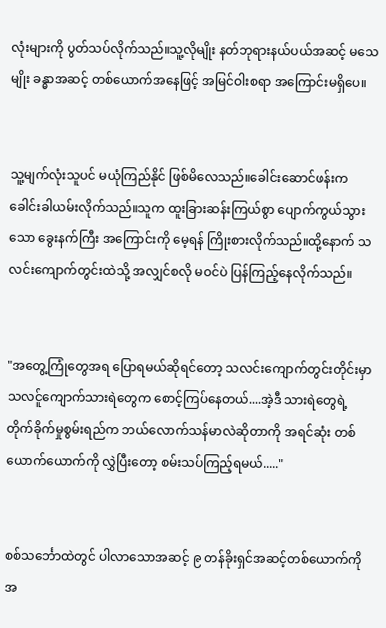လုံးများကို ပွတ်သပ်လိုက်သည်။သူ့လိုမျိုး နတ်ဘုရားနယ်ပယ်အဆင့် မသေမျိုး ခန္ဓာအဆင့် တစ်ယောက်အနေဖြင့် အမြင်ဝါးစရာ အကြောင်းမရှိပေ။


သူ့မျက်လုံးသူပင် မယုံကြည်နိုင် ဖြစ်မိလေသည်။ခေါင်းဆောင်ဖန်းက ခေါင်းခါယမ်းလိုက်သည်။သူက ထူးခြားဆန်းကြယ်စွာ ပျောက်ကွယ်သွားသော ခွေးနက်ကြီး အကြောင်းကို မေ့ရန် ကြိုးစားလိုက်သည်။ထို့နောက် သလင်းကျောက်တွင်းထဲသို့ အလျှင်စလို မဝင်ပဲ ပြန်ကြည့်နေလိုက်သည်။


"အတွေ့ကြုံတွေအရ ပြောရမယ်ဆိုရင်တော့ သလင်းကျောက်တွင်းတိုင်းမှာ သလင်ူကျောက်သားရဲတွေက စောင့်ကြပ်နေတယ်....အဲ့ဒီ သားရဲတွေရဲ့ တိုက်ခိုက်မှုစွမ်းရည်က ဘယ်လောက်သန်မာလဲဆိုတာကို အရင်ဆုံး တစ်ယောက်ယောက်ကို လွှဲပြီးတော့ စမ်းသပ်ကြည့်ရမယ်....."


စစ်သင်္ဘောထဲတွင် ပါလာသောအဆင့် ၉ တန်ခိုးရှင်အဆင့်တစ်ယောက်ကို အ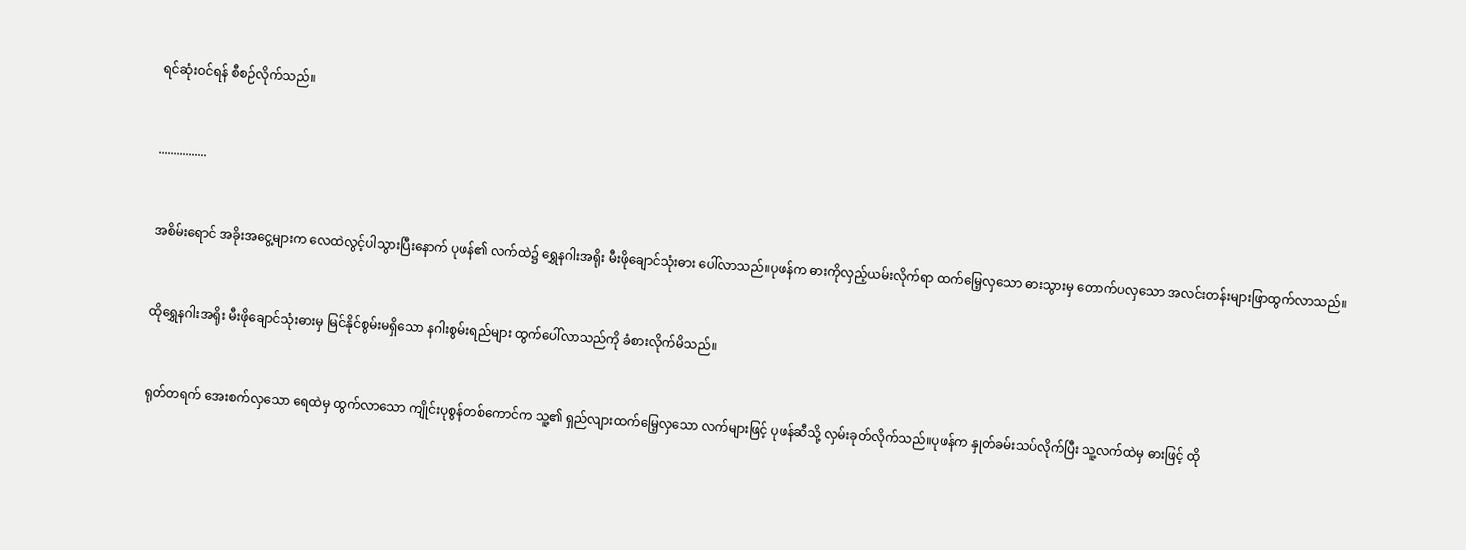ရင်ဆုံးဝင်ရန် စီစဉ်လိုက်သည်။


................


အစိမ်းရောင် အခိုးအငွေ့များက လေထဲလွင့်ပါသွားပြီးနောက် ပုဖန်၏ လက်ထဲ၌ ရွှေနဂါးအရိုး မီးဖိုချောင်သုံးဓား ပေါ်လာသည်။ပုဖန်က ဓားကိုလှည့်ယမ်းလိုက်ရာ ထက်မြေ့လှသော ဓားသွားမှ တောက်ပလှသော အလင်းတန်းများဖြာထွက်လာသည်။


ထိုရွှေနဂါးအရိုး မီးဖိုချောင်သုံးဓားမှ မြင်နိုင်စွမ်းမရှိသော နဂါးစွမ်းရည်များ ထွက်ပေါ်လာသည်ကို ခံစားလိုက်မိသည်။


ရုတ်တရက် အေးစက်လှသော ရေထဲမှ ထွက်လာသော ကျိုင်းပုစွန်တစ်ကောင်က သူ့၏ ရှည်လျားထက်မြေ့လှသော လက်များဖြင့် ပုဖန်ဆီသို့ လှမ်းခုတ်လိုက်သည်။ပုဖန်က နှုတ်ခမ်းသပ်လိုက်ပြီး သူ့လက်ထဲမှ ဓားဖြင့် ထို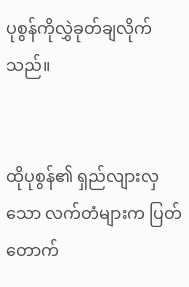ပုစွန်ကိုလွှဲခုတ်ချလိုက်သည်။


ထိုပုစွန်၏ ရှည်လျားလှသော လက်တံများက ပြတ်တောက်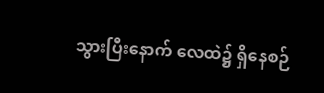သွားပြီးနောက် လေထဲ၌ ရှိနေစဉ်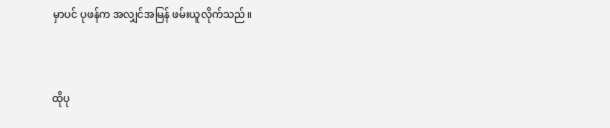မှာပင် ပုဖန်က အလျှင်အမြန် ဖမ်းယူလိုက်သည်။


ထိုပု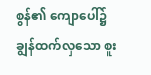စွန်၏ ကျောပေါ်၌ ချွန်ထက်လှသော စူး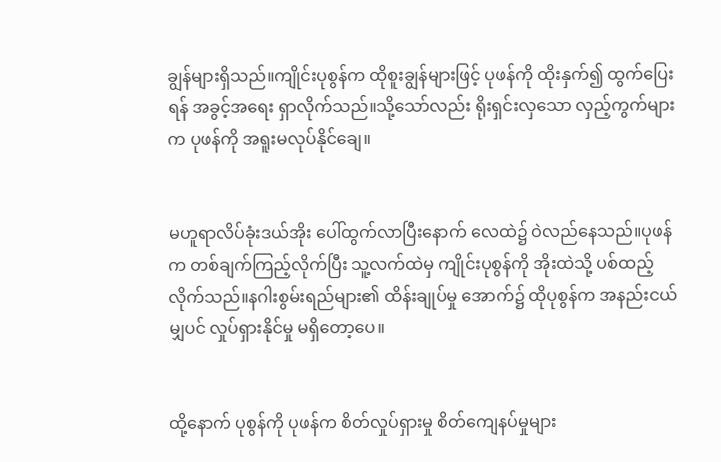ချွန်များရှိသည်။ကျိုင်းပုစွန်က ထိုစူးချွန်များဖြင့် ပုဖန်ကို ထိုးနှက်၍ ထွက်ပြေးရန် အခွင့်အရေး ရှာလိုက်သည်။သို့သော်လည်း ရိုးရှင်းလှသော လှည့်ကွက်များက ပုဖန်ကို အရူးမလုပ်နိုင်ချေ။


မဟူရာလိပ်ခုံးဒယ်အိုး ပေါ်ထွက်လာပြီးနောက် လေထဲ၌ ဝဲလည်နေသည်။ပုဖန်က တစ်ချက်ကြည့်လိုက်ပြီး သူ့လက်ထဲမှ ကျိုင်းပုစွန်ကို အိုးထဲသို့ ပစ်ထည့်လိုက်သည်။နဂါးစွမ်းရည်များ၏ ထိန်းချုပ်မှု အောက်၌ ထိုပုစွန်က အနည်းငယ် မျှပင် လှုပ်ရှားနိုင်မှု မရှိတော့ပေ။


ထို့နောက် ပုစွန်ကို ပုဖန်က စိတ်လှုပ်ရှားမှု စိတ်ကျေနပ်မှုများ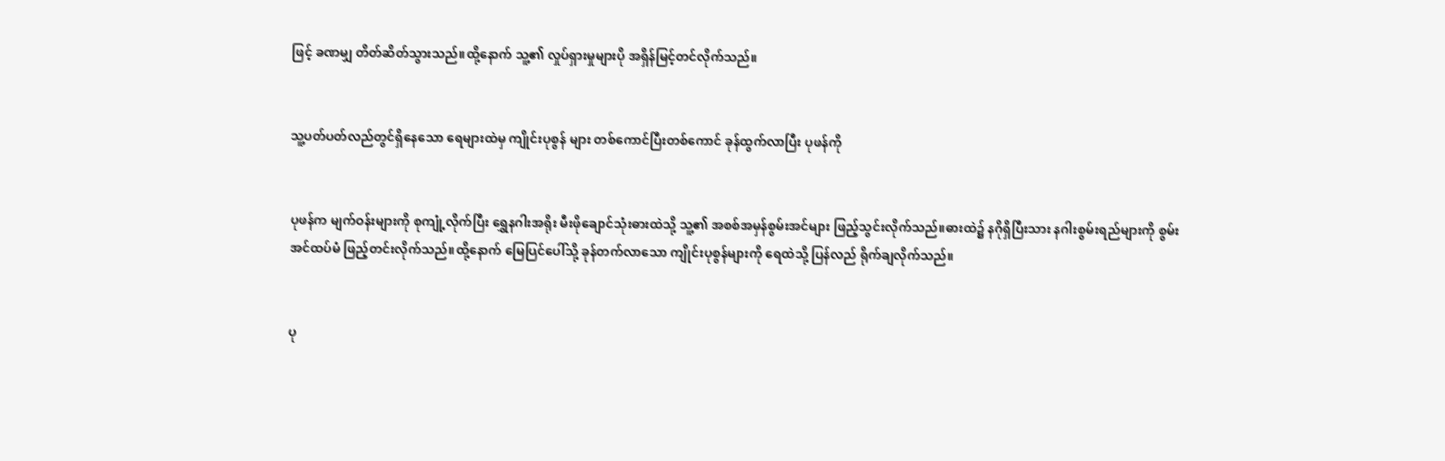ဖြင့် ခဏမျှ တိတ်ဆိတ်သွားသည်။ထို့နောက် သူ့၏ လှုပ်ရှားမှုများပို အရှိန်မြင့်တင်လိုက်သည်။


သူ့ပတ်ပတ်လည်တွင်ရှိနေသော ရေများထဲမှ ကျိုင်းပုစွန် များ တစ်ကောင်ပြီးတစ်ကောင် ခုန်ထွက်လာပြီး ပုဖန်ကို


ပုဖန်က မျက်ဝန်းများကို စုကျုံ့လိုက်ပြီး ရွှေနဂါးအရိုး မီးဖိုချောင်သုံးဓားထဲသို့ သူ့၏ အစစ်အမှန်စွမ်းအင်များ ဖြည့်သွင်းလိုက်သည်။ဓားထဲ၌ နဂိုရှိပြီးသား နဂါးစွမ်းရည်များကို စွမ်းအင်ထပ်မံ ဖြည့်တင်းလိုက်သည်။ထို့နောက် မြေပြင်ပေါ်သို့ ခုန်တက်လာသော ကျိုင်းပုစွန်များကို ရေထဲသို့ ပြန်လည် ရိုက်ချလိုက်သည်။


ပု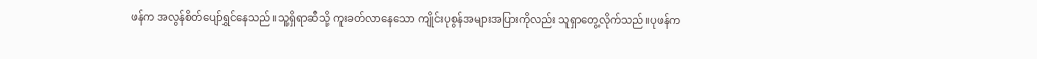ဖန်က အလွန်စိတ်ပျော်ရွှင်နေသည်။သူ့ရှိရာဆီသို့ ကူးခတ်လာနေသော ကျိုင်းပုစွန်အများအပြားကိုလည်း သူရှာတွေ့လိုက်သည်။ပုဖန်က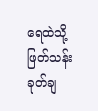ရေထဲသို့ ဖြတ်သန်းခုတ်ချ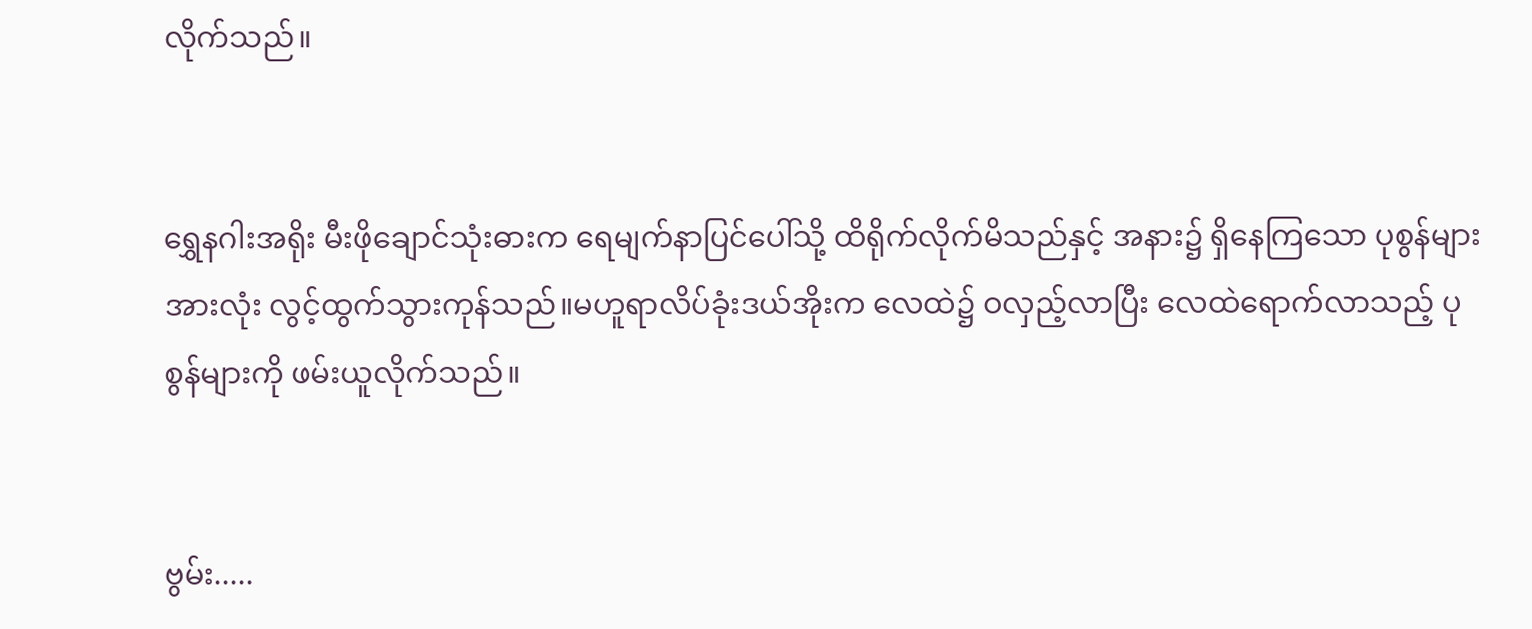လိုက်သည်။


ရွှေနဂါးအရိုး မီးဖိုချောင်သုံးဓားက ရေမျက်နာပြင်ပေါ်သို့ ထိရိုက်လိုက်မိသည်နှင့် အနား၌ ရှိနေကြသော ပုစွန်များအားလုံး လွင့်ထွက်သွားကုန်သည်။မဟူရာလိပ်ခုံးဒယ်အိုးက လေထဲ၌ ဝလှည့်လာပြီး လေထဲရောက်လာသည့် ပုစွန်များကို ဖမ်းယူလိုက်သည်။


ဗွမ်း.....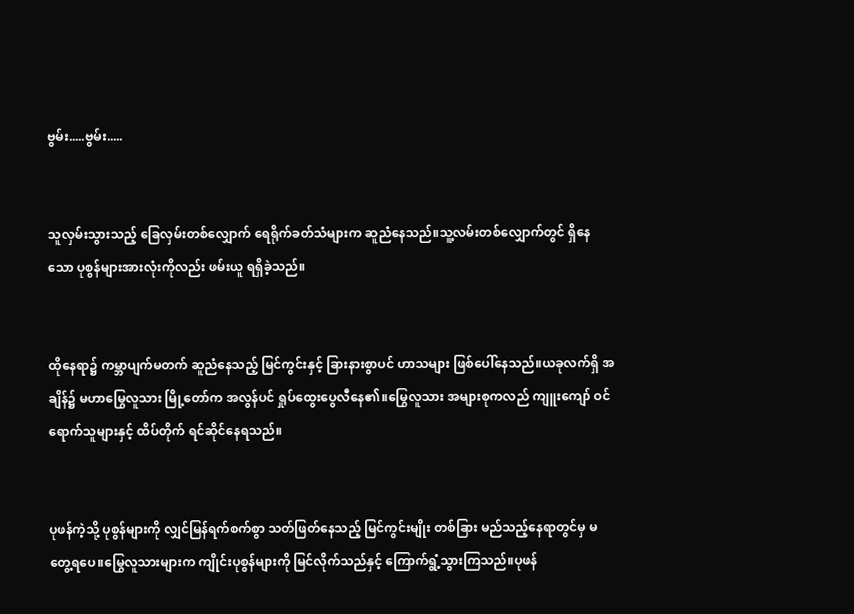ဗွမ်း.....ဗွမ်း.....


သူလှမ်းသွားသည့် ခြေလှမ်းတစ်လျှောက် ရေရိုက်ခတ်သံများက ဆူညံနေသည်။သူ့လမ်းတစ်လျှောက်တွင် ရှိနေသော ပုစွန်များအားလုံးကိုလည်း ဖမ်းယူ ရရှိခဲ့သည်။


ထိုနေရာ၌ ကမ္ဘာပျက်မတက် ဆူညံနေသည့် မြင်ကွင်းနှင့် ခြားနားစွာပင် ဟာသများ ဖြစ်ပေါ်နေသည်။ယခုလက်ရှိ အချိန်၌ မဟာမြွေလူသား မြို့တော်က အလွန်ပင် ရှုပ်ထွေးပွေလီနေ၏။မြွေလူသား အများစုကလည် ကျူးကျော် ဝင်ရောက်သူများနှင့် ထိပ်တိုက် ရင်ဆိုင်နေရသည်။


ပုဖန်ကဲ့သို့ ပုစွန်များကို လျှင်မြန်ရက်စက်စွာ သတ်ဖြတ်နေသည့် မြင်ကွင်းမျိုး တစ်ခြား မည်သည့်နေရာတွင်မှ မတွေ့ရပေ။မြွေလူသားများက ကျိုင်းပုစွန်များကို မြင်လိုက်သည်နှင့် ကြောက်ရွံ့သွားကြသည်။ပုဖန်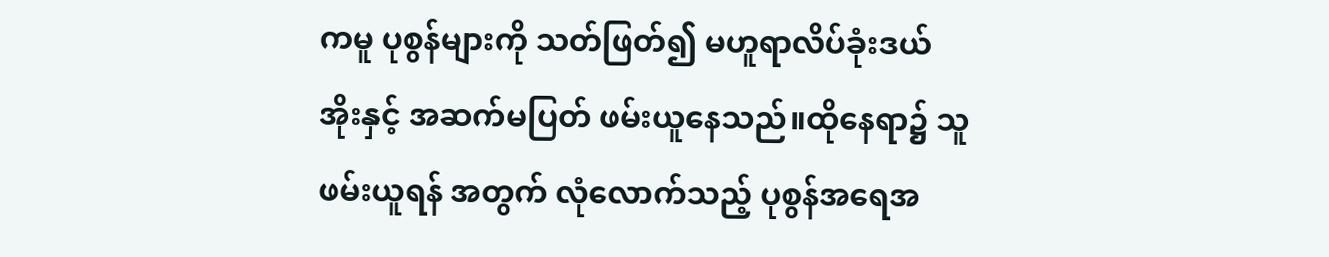ကမူ ပုစွန်များကို သတ်ဖြတ်၍ မဟူရာလိပ်ခုံးဒယ်အိုးနှင့် အဆက်မပြတ် ဖမ်းယူနေသည်။ထိုနေရာ၌ သူဖမ်းယူရန် အတွက် လုံလောက်သည့် ပုစွန်အရေအ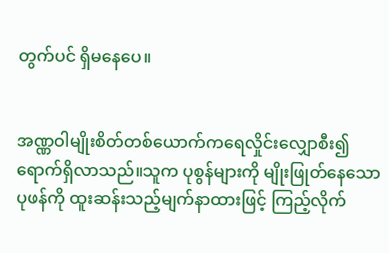တွက်ပင် ရှိမနေပေ။


အဏ္ဏဝါမျိုးစိတ်တစ်ယောက်ကရေလှိုင်းလျှောစီး၍ ရောက်ရှိလာသည်။သူက ပုစွန်များကို မျိုးဖြုတ်နေသော ပုဖန်ကို ထူးဆန်းသည့်မျက်နာထားဖြင့် ကြည့်လိုက်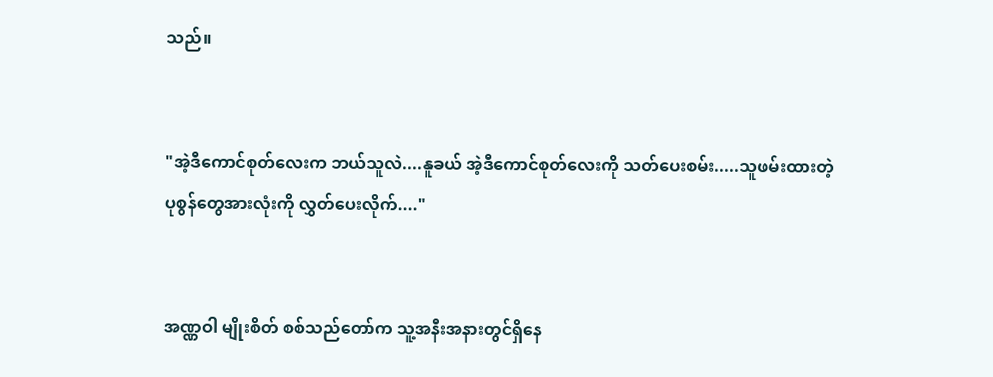သည်။


"အဲ့ဒီကောင်စုတ်လေးက ဘယ်သူလဲ....နူခယ် အဲ့ဒီကောင်စုတ်လေးကို သတ်ပေးစမ်း.....သူဖမ်းထားတဲ့ ပုစွန်တွေအားလုံးကို လွှတ်ပေးလိုက်...."


အဏ္ဏဝါ မျိုးစိတ် စစ်သည်တော်က သူ့အနီးအနားတွင်ရှိနေ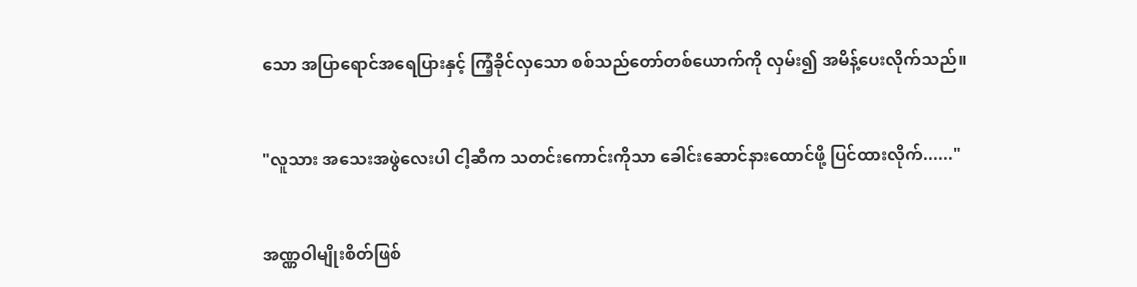သော အပြာရောင်အရေပြားနှင့် ကြံ့ခိုင်လှသော စစ်သည်တော်တစ်ယောက်ကို လှမ်း၍ အမိန့်ပေးလိုက်သည်။


"လူသား အသေးအဖွဲလေးပါ ငါ့ဆီက သတင်းကောင်းကိုသာ ခေါင်းဆောင်နားထောင်ဖို့ ပြင်ထားလိုက်......"


အဏ္ဏဝါမျိုးစိတ်ဖြစ်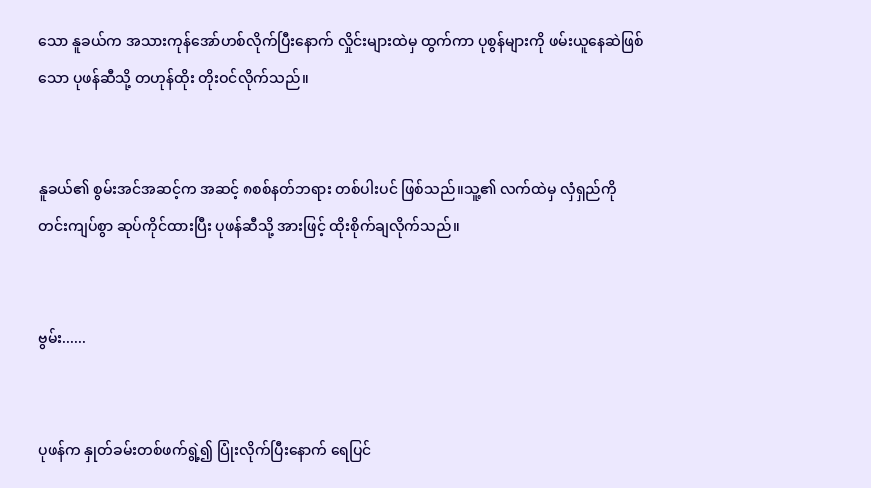သော နူခယ်က အသားကုန်အော်ဟစ်လိုက်ပြီးနောက် လှိုင်းများထဲမှ ထွက်ကာ ပုစွန်များကို ဖမ်းယူနေဆဲဖြစ်သော ပုဖန်ဆီသို့ တဟုန်ထိုး တိုးဝင်လိုက်သည်။


နူခယ်၏ စွမ်းအင်အဆင့်က အဆင့် ၈စစ်နတ်ဘရား တစ်ပါးပင် ဖြစ်သည်။သူ့၏ လက်ထဲမှ လှံရှည်ကို တင်းကျပ်စွာ ဆုပ်ကိုင်ထားပြီး ပုဖန်ဆီသို့ အားဖြင့် ထိုးစိုက်ချလိုက်သည်။


ဗွမ်း......


ပုဖန်က နှုတ်ခမ်းတစ်ဖက်ရွဲ့၍ ပြုံးလိုက်ပြီးနောက် ရေပြင်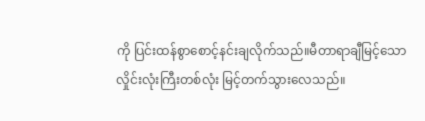ကို ပြင်းထန်စွာစောင့်နင်းချလိုက်သည်။မီတာရာချီမြင့်သော လှိုင်းလုံးကြီးတစ်လုံး မြင့်တက်သွားလေသည်။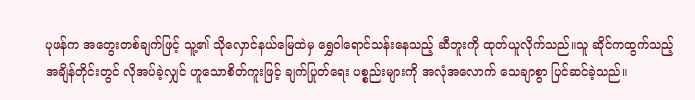ပုဖန်က အတွေးတစ်ချက်ဖြင့် သူ့၏ သိုလှောင်နယ်မြေထဲမှ ရွှေဝါရောင်သန်းနေသည့် ဆီဘူးကို ထုတ်ယူလိုက်သည်။သူ ဆိုင်ကထွက်သည့် အချိန်တိုင်းတွင် လိုအပ်ခဲ့လျှင် ဟူသောစိတ်ကူးဖြင့် ချက်ပြုတ်ရေး ပစ္စည်းများကို အလုံအလောက် သေချာစွာ ပြင်ဆင်ခဲ့သည်။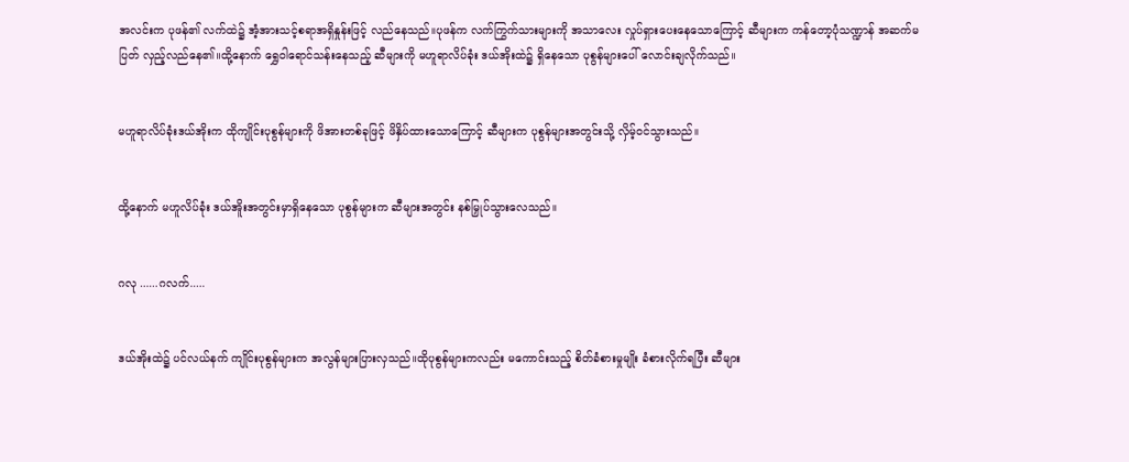အလင်းက ပုဖန်၏ လက်ထဲ၌ အံ့အားသင့်စရာအရှိနှုန်းဖြင့် လည်နေသည်။ပုဖန်က လက်ကြွက်သားများကို အသာလေး လှုပ်ရှားပေးနေသောကြောင့် ဆီများက ကန်တော့ပုံသဏ္ဍာန် အဆက်မပြတ် လှည့်လည်နေ၏။ထို့နောက် ရွှေဝါရောင်သန်းနေသည့် ဆီများကို မဟူရာလိပ်ခုံး ဒယ်အိုးထဲ၌ ရှိနေသော ပုစွန်များပေါ် လောင်းချလိုက်သည်။


မဟူရာလိပ်ခုံးဒယ်အိုးက ထိုကျိုင်းပုစွန်များကို ဖိအားတစ်ခုဖြင့် ဖိနှိပ်ထားသောကြောင့် ဆီများက ပုစွန်များအတွင်းသို့ လှိမ့်ဝင်သွားသည်။


ထို့နောက် မဟူလိပ်ခုံး ဒယ်အိူးအတွင်းမှာရှိနေသော ပုစွန်များက ဆီများအတွင်း နစ်မြှုပ်သွားလေသည်။


ဂလု ......ဂလက်.....


ဒယ်အိုးထဲ၌ ပင်လယ်နက် ကျိုင်းပုစွန်များက အလွန်များပြားလှသည်။ထိုပုစွန်များကလည်း မကောင်းသည့် စိတ်ခံစားမှုမျိုး ခံစားလိုက်ရပြီး ဆီများ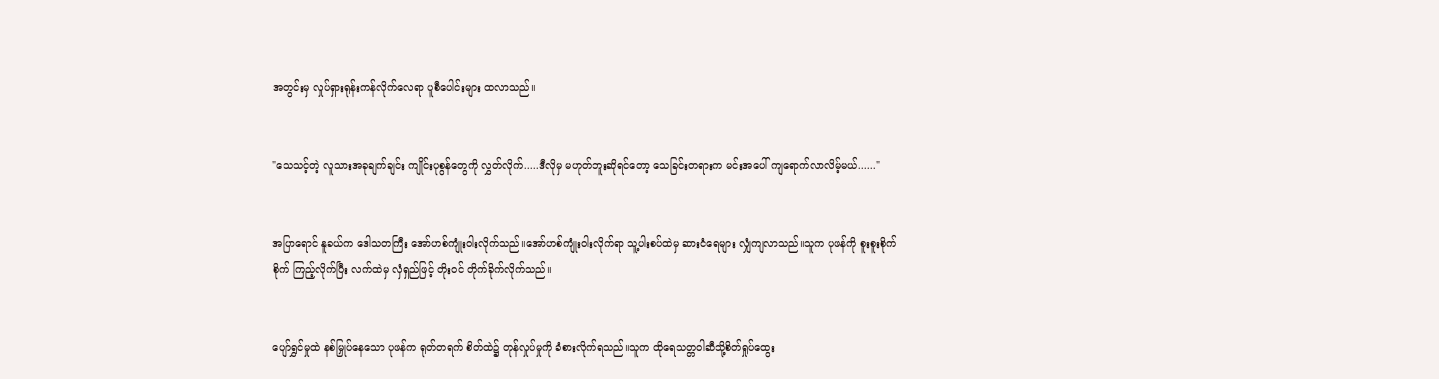အတွင်းမှ လှုပ်ရှားရုန်းကန်လိုက်လေရာ ပူစီပေါင်းများ ထလာသည်။


"သေသင့်တဲ့ လူသားအခုချက်ချင်း ကျိုင်းပုစွန်တွေကို လွှတ်လိုက်.....ဒီလိုမှ မဟုတ်ဘူးဆိုရင်တော့ သေခြင်းတရားက မင်းအပေါ် ကျရောက်လာလိမ့်မယ်......"


အပြာရောင် နူခယ်က ဒေါသတကြီး အော်ဟစ်ကျုံးဝါးလိုက်သည်။အော်ဟစ်ကျုံးဝါးလိုက်ရာ သူ့ပါးစပ်ထဲမှ ဆားငံရေများ လျှံကျလာသည်။သူက ပုဖန်ကို စူးစူးစိုက်စိုက် ကြည့်လိုက်ပြီး လက်ထဲမှ လှံရှည်ဖြင့် တိုးဝင် တိုက်ခိုက်လိုက်သည်။


ပျော်ရွှင်မှုထဲ နစ်မြှုပ်နေသော ပုဖန်က ရုတ်တရက် စိတ်ထဲ၌ တုန်လှုပ်မှုကို ခံစားလိုက်ရသည်။သူက ထိုရေသတ္တဝါဆီသို့စိတ်ရှုပ်ထွေး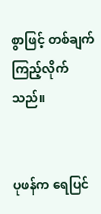စွာဖြင့် တစ်ချက် ကြည့်လိုက်သည်။


ပုဖန်က ရေပြင်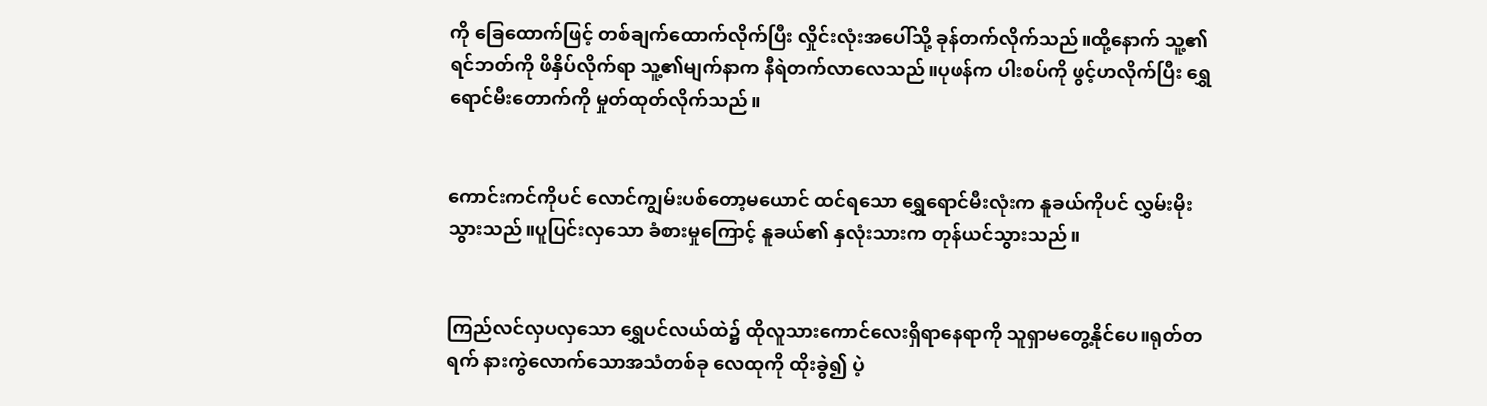ကို ခြေထောက်ဖြင့် တစ်ချက်ထောက်လိုက်ပြီး လှိုင်းလုံးအပေါ်သို့ ခုန်တက်လိုက်သည်။ထို့နောက် သူ့၏ ရင်ဘတ်ကို ဖိနှိပ်လိုက်ရာ သူ့၏မျက်နာက နီရဲတက်လာလေသည်။ပုဖန်က ပါးစပ်ကို ဖွင့်ဟလိုက်ပြီး ရွှေရောင်မီးတောက်ကို မှုတ်ထုတ်လိုက်သည်။


ကောင်းကင်ကိုပင် လောင်ကျွမ်းပစ်တော့မယောင် ထင်ရသော ရွှေရောင်မီးလုံးက နူခယ်ကိုပင် လွှမ်းမိုးသွားသည်။ပူပြင်းလှသော ခံစားမှုကြောင့် နူခယ်၏ နှလုံးသားက တုန်ယင်သွားသည်။


ကြည်လင်လှပလှသော ရွှေပင်လယ်ထဲ၌ ထိုလူသားကောင်လေးရှိရာနေရာကို သူရှာမတွေ့နိုင်ပေ။ရုတ်တရက် နားကွဲလောက်သောအသံတစ်ခု လေထုကို ထိုးခွဲ၍ ပဲ့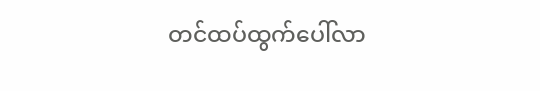တင်ထပ်ထွက်ပေါ်လာ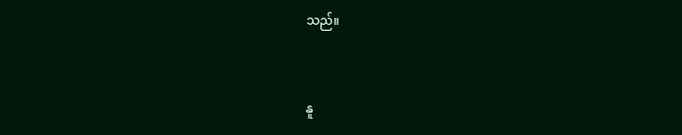သည်။


နူ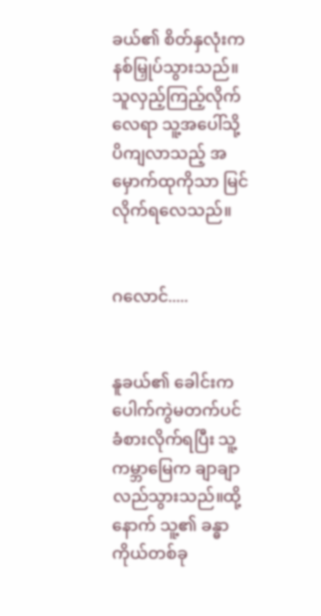ခယ်၏ စိတ်နှလုံးက နစ်မြှုပ်သွားသည်။သူလှည့်ကြည့်လိုက်လေရာ သူ့အပေါ်သို့ ပိကျလာသည့် အမှောက်ထုကိုသာ မြင်လိုက်ရလေသည်။


ဂလောင်.....


နူခယ်၏ ခေါင်းက ပေါက်ကွဲမတက်ပင် ခံစားလိုက်ရပြီး သူ့ကမ္ဘာမြေက ချာချာလည်သွားသည်။ထို့နောက် သူ့၏ ခန္ဓာကိုယ်တစ်ခု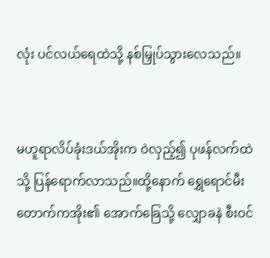လုံး ပင်လယ်ရေထဲသို့ နစ်မြှုပ်သွားလေသည်။


မဟူရာလိပ်ခုံးဒယ်အိုးက ဝဲလှည့်၍ ပုဖန်လက်ထဲသို့ ပြန်ရောက်လာသည်။ထို့နောက် ရွှေရောင်မီးတောက်ကအိုး၏ အောက်ခြေသို့ လျှောခနဲ စီးဝင်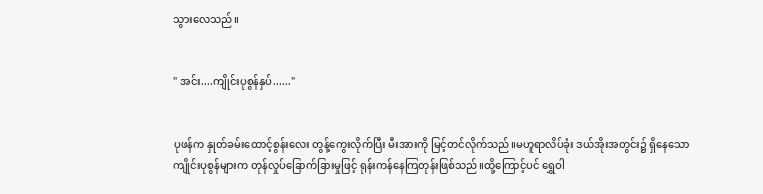သွားလေသည်။


" အင်း....ကျိုင်းပုစွန်နှပ်......"


ပုဖန်က နှုတ်ခမ်းထောင့်စွန်းလေး တွန့်ကွေးလိုက်ပြီး မီးအားကို မြင့်တင်လိုက်သည်။မဟူရာလိပ်ခုံး ဒယ်အိုးအတွင်း၌ ရှိနေသော ကျိုင်းပုစွန်များက တုန်လှုပ်ခြောက်ခြားမှုဖြင့် ရုန်းကန်နေကြတုန်းဖြစ်သည်။ထို့ကြောင့်ပင် ရွှေဝါ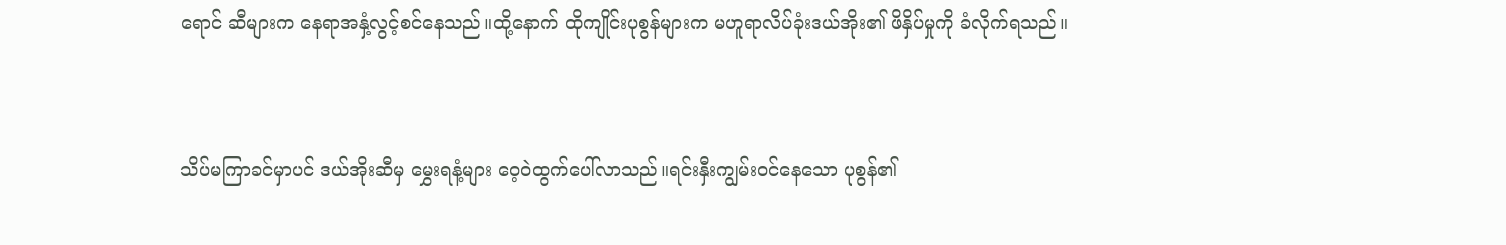ရောင် ဆီများက နေရာအနှံ့လွင့်စင်နေသည်။ထို့နောက် ထိုကျိုင်းပုစွန်များက မဟူရာလိပ်ခုံးဒယ်အိုး၏ ဖိနှိပ်မှုကို ခံလိုက်ရသည်။


သိပ်မကြာခင်မှာပင် ဒယ်အိုးဆီမှ မွှေးရနံ့များ ဝေ့ဝဲထွက်ပေါ်လာသည်။ရင်းနှီးကျွမ်းဝင်နေသော ပုစွန်၏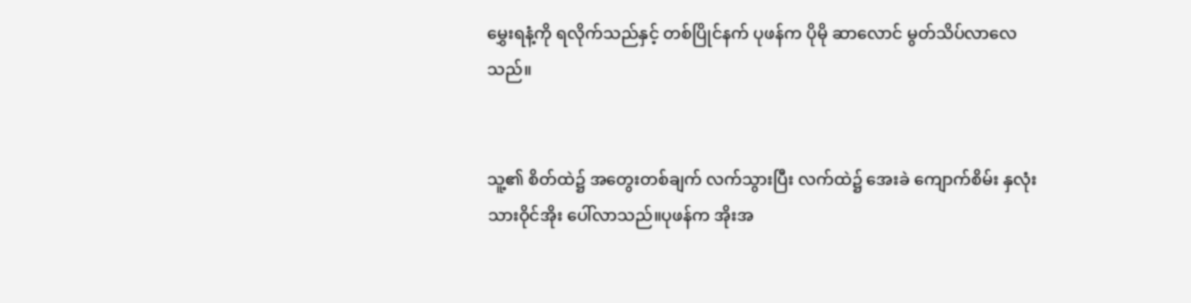မွှေးရနံ့ကို ရလိုက်သည်နှင့် တစ်ပြိုင်နက် ပုဖန်က ပိုမို ဆာလောင် မွတ်သိပ်လာလေသည်။


သူ့၏ စိတ်ထဲ၌ အတွေးတစ်ချက် လက်သွားပြီး လက်ထဲ၌ အေးခဲ ကျောက်စိမ်း နှလုံးသားဝိုင်အိုး ပေါ်လာသည်။ပုဖန်က အိုးအ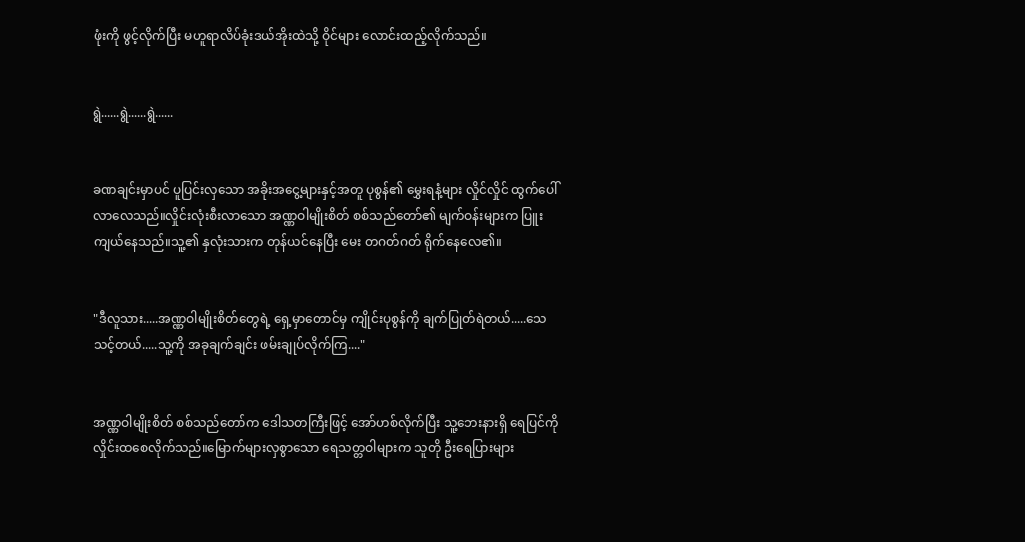ဖုံးကို ဖွင့်လိုက်ပြီး မဟူရာလိပ်ခုံးဒယ်အိုးထဲသို့ ဝိုင်များ လောင်းထည့်လိုက်သည်။


ရွဲ......ရွဲ......ရွဲ......


ခဏချင်းမှာပင် ပူပြင်းလှသော အခိုးအငွေ့များနှင့်အတူ ပုစွန်၏ မွှေးရနံ့များ လှိုင်လှိုင် ထွက်ပေါ်လာလေသည်။လှိုင်းလုံးစီးလာသော အဏ္ဏဝါမျိုးစိတ် စစ်သည်တော်၏ မျက်ဝန်းများက ပြူးကျယ်နေသည်။သူ့၏ နှလုံးသားက တုန်ယင်နေပြီး မေး တဂတ်ဂတ် ရိုက်နေလေ၏။


"ဒီလူသား.....အဏ္ဏဝါမျိုးစိတ်တွေရဲ့ ရှေ့မှာတောင်မှ ကျိုင်းပုစွန်ကို ချက်ပြုတ်ရဲတယ်.....သေသင့်တယ်.....သူ့ကို အခုချက်ချင်း ဖမ်းချုပ်လိုက်ကြ...."


အဏ္ဏဝါမျိုးစိတ် စစ်သည်တော်က ဒေါသတကြီးဖြင့် အော်ဟစ်လိုက်ပြီး သူ့ဘေးနားရှိ ရေပြင်ကို လှိုင်းထစေလိုက်သည်။မြောက်များလှစွာသော ရေသတ္တဝါများက သူတို ဦးရေပြားများ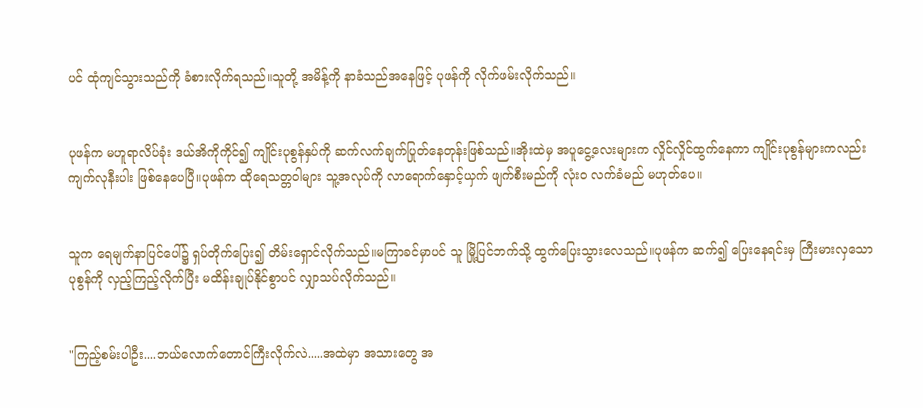ပင် ထုံကျင်သွားသည်ကို ခံစားလိုက်ရသည်။သူတို့ အမိန့်ကို နာခံသည်အနေဖြင့် ပုဖန်ကို လိုက်ဖမ်းလိုက်သည်။


ပုဖန်က မဟူရာလိပ်ခုံး ဒယ်အိကိုကိုင်၍ ကျိုင်းပုစွန်နှပ်ကို ဆက်လက်ချက်ပြုတ်နေတုန်းဖြစ်သည်။အိုးထဲမှ အပူငွေ့လေးများက လှိုင်လှိုင်ထွက်နေကာ ကျိုင်းပုစွန်များကလည်း ကျက်လုနီးပါး ဖြစ်နေပေပြီ။ပုဖန်က ထိုရေသတ္တဝါများ သူ့အလုပ်ကို လာရောက်နှောင့်ယှက် ဖျက်စီးမည်ကို လုံးဝ လက်ခံမည် မဟုတ်ပေ။


သူက ရေမျက်နာပြင်ပေါ်၌ ရှပ်တိုက်ပြေး၍ တိမ်းရှောင်လိုက်သည်။မကြာခင်မှာပင် သူ မြို့ပြင်ဘက်သို့ ထွက်ပြေးသွားလေသည်။ပုဖန်က ဆက်၍ ပြေးနေရင်းမှ ကြီးမားလှသော ပုစွန်ကို လှည့်ကြည့်လိုက်ပြီး မထိန်းချုပ်နိုင်စွာပင် လျှာသပ်လိုက်သည်။


"ကြည့်စမ်းပါဦး....ဘယ်လောက်တောင်ကြီးလိုက်လဲ.....အထဲမှာ အသားတွေ အ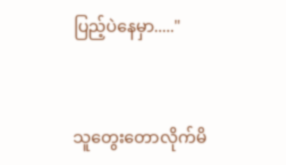ပြည့်ပဲနေမှာ....."


သူတွေးတောလိုက်မိ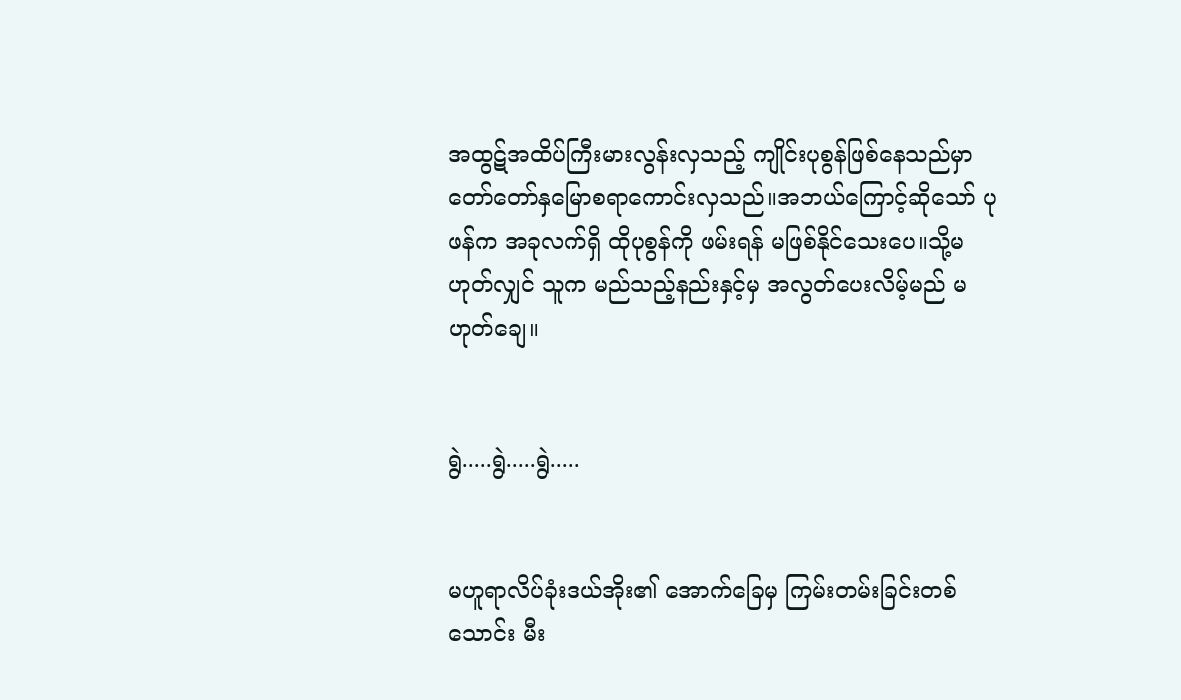အထွဋ်အထိပ်ကြီးမားလွန်းလှသည့် ကျိုင်းပုစွန်ဖြစ်နေသည်မှာ တော်တော်နှမြောစရာကောင်းလှသည်။အဘယ်ကြောင့်ဆိုသော် ပုဖန်က အခုလက်ရှိ ထိုပုစွန်ကို ဖမ်းရန် မဖြစ်နိုင်သေးပေ။သို့မဟုတ်လျှင် သူက မည်သည့်နည်းနှင့်မှ အလွတ်ပေးလိမ့်မည် မဟုတ်ချေ။


ရွဲ.....ရွဲ.....ရွဲ.....


မဟူရာလိပ်ခုံးဒယ်အိုး၏ အောက်ခြေမှ ကြမ်းတမ်းခြင်းတစ်သောင်း မီး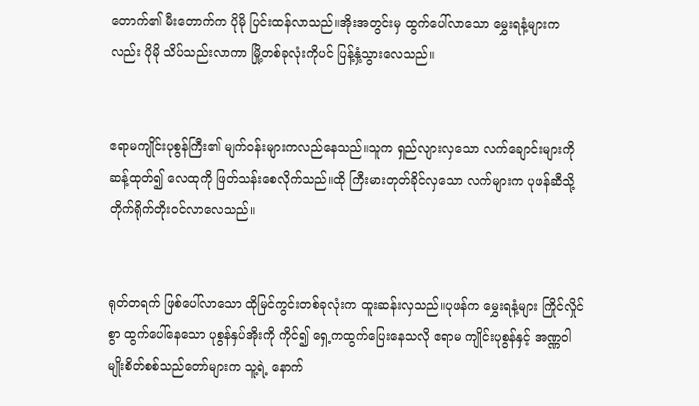တောက်၏ မီးတောက်က ပိုမို ပြင်းထန်လာသည်။အိုးအတွင်းမှ ထွက်ပေါ်လာသော မွှေးရနံ့များကလည်း ပိုမို သိပ်သည်းလာကာ မြို့တစ်ခုလုံးကိုပင် ပြန့်နှံ့သွားလေသည်။


ဧရာမကျိုင်းပုစွန်ကြီး၏ မျက်ဝန်းများကလည်နေသည်။သူက ရှည်လျားလှသော လက်ချောင်းများကို ဆန့်ထုတ်၍ လေထုကို ဖြတ်သန်းစေလိုက်သည်။ထို ကြီးမားတုတ်ခိုင်လှသော လက်များက ပုဖန်ဆီသို့ တိုက်ရိုက်တိုးဝင်လာလေသည်။


ရုတ်တရက် ဖြစ်ပေါ်လာသော ထိုမြင်ကွင်းတစ်ခုလုံးက ထူးဆန်းလှသည်။ပုဖန်က မွှေးရနံ့များ ကြိုင်လှိုင်စွာ ထွက်ပေါ်နေသော ပုစွန်နှပ်အိုးကို ကိုင်၍ ရှေ့ကထွက်ပြေးနေသလို ဧရာမ ကျိုင်းပုစွန်နှင့် အဏ္ဏဝါမျိုးစိတ်စစ်သည်တော်များက သူ့ရဲ့ နောက်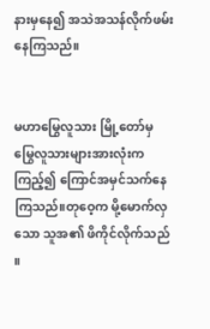နားမှနေ၍ အသဲအသန်လိုက်ဖမ်းနေကြသည်။


မဟာမြွေလူသား မြို့တော်မှ မြွေလူသားများအားလုံးက ကြည့်၍ ကြောင်အမှင်သက်နေကြသည်။တုဝေ့က မို့မောက်လှသော သူအ၏ ဖိကိုင်လိုက်သည် ။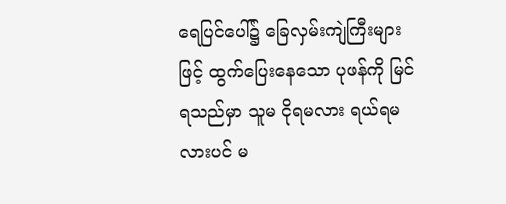ရေပြင်ပေါ်၌ ခြေလှမ်းကျဲကြီးများဖြင့် ထွက်ပြေးနေသော ပုဖန်ကို မြင်ရသည်မှာ သူမ ငိုရမလား ရယ်ရမလားပင် မ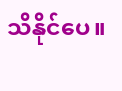သိနိုင်ပေ။